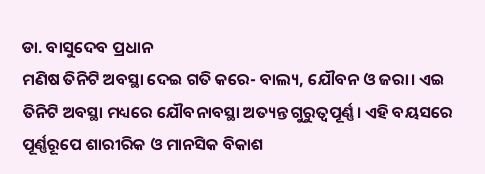ଡା. ବାସୁଦେବ ପ୍ରଧାନ
ମଣିଷ ତିନିଟି ଅବସ୍ଥା ଦେଇ ଗତି କରେ- ବାଲ୍ୟ, ଯୌବନ ଓ ଜରା। ଏଇ ତିନିଟି ଅବସ୍ଥା ମଧ୍ୟରେ ଯୌବନାବସ୍ଥା ଅତ୍ୟନ୍ତ ଗୁରୁତ୍ୱପୂର୍ଣ୍ଣ। ଏହି ବୟସରେ ପୂର୍ଣ୍ଣରୂପେ ଶାରୀରିକ ଓ ମାନସିକ ବିକାଶ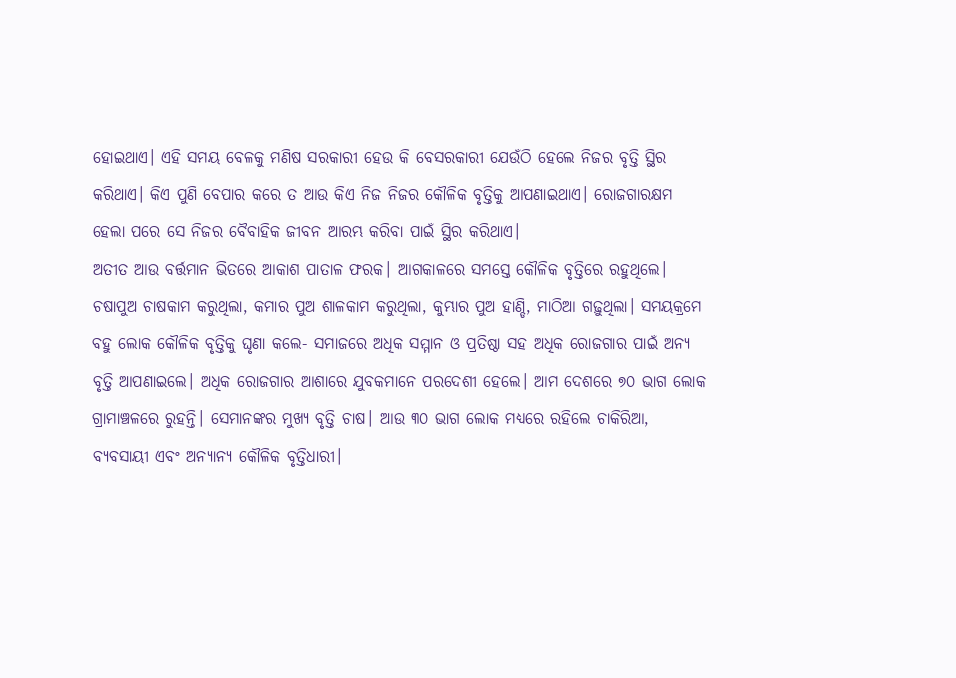ହୋଇଥାଏ। ଏହି ସମୟ ବେଳକୁ ମଣିଷ ସରକାରୀ ହେଉ କି ବେସରକାରୀ ଯେଉଁଠି ହେଲେ ନିଜର ବୃତ୍ତି ସ୍ଥିର କରିଥାଏ। କିଏ ପୁଣି ବେପାର କରେ ତ ଆଉ କିଏ ନିଜ ନିଜର କୌଳିକ ବୃତ୍ତିକୁ ଆପଣାଇଥାଏ। ରୋଜଗାରକ୍ଷମ ହେଲା ପରେ ସେ ନିଜର ବୈବାହିକ ଜୀବନ ଆରମ୍ଭ କରିବା ପାଇଁ ସ୍ଥିର କରିଥାଏ।
ଅତୀତ ଆଉ ବର୍ତ୍ତମାନ ଭିତରେ ଆକାଶ ପାତାଳ ଫରକ। ଆଗକାଳରେ ସମସ୍ତେ କୌଳିକ ବୃତ୍ତିରେ ରହୁଥିଲେ। ଚଷାପୁଅ ଚାଷକାମ କରୁଥିଲା, କମାର ପୁଅ ଶାଳକାମ କରୁଥିଲା, କୁମ୍ଭାର ପୁଅ ହାଣ୍ଡି, ମାଠିଆ ଗଢ଼ୁଥିଲା। ସମୟକ୍ରମେ ବହୁ ଲୋକ କୌଳିକ ବୃତ୍ତିକୁ ଘୃଣା କଲେ- ସମାଜରେ ଅଧିକ ସମ୍ମାନ ଓ ପ୍ରତିଷ୍ଠା ସହ ଅଧିକ ରୋଜଗାର ପାଇଁ ଅନ୍ୟ ବୃତ୍ତି ଆପଣାଇଲେ। ଅଧିକ ରୋଜଗାର ଆଶାରେ ଯୁବକମାନେ ପରଦେଶୀ ହେଲେ। ଆମ ଦେଶରେ ୭୦ ଭାଗ ଲୋକ ଗ୍ରାମାଞ୍ଚଳରେ ରୁହନ୍ତି। ସେମାନଙ୍କର ମୁଖ୍ୟ ବୃତ୍ତି ଚାଷ। ଆଉ ୩୦ ଭାଗ ଲୋକ ମଧ୍ୟରେ ରହିଲେ ଚାକିରିଆ, ବ୍ୟବସାୟୀ ଏବଂ ଅନ୍ୟାନ୍ୟ କୌଳିକ ବୃତ୍ତିଧାରୀ।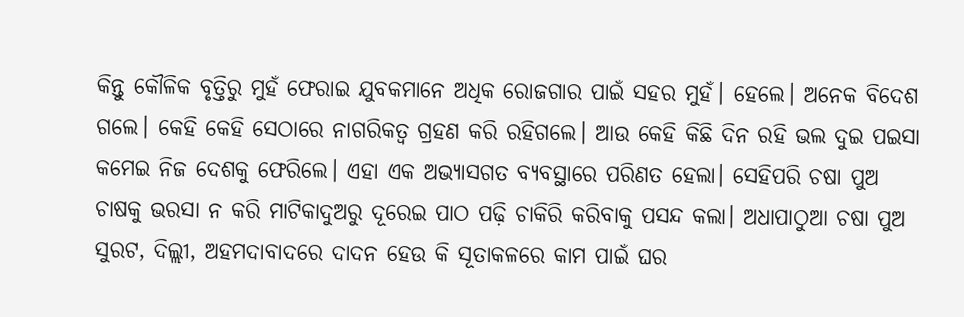କିନ୍ତୁ କୌଳିକ ବୃତ୍ତିରୁ ମୁହଁ ଫେରାଇ ଯୁବକମାନେ ଅଧିକ ରୋଜଗାର ପାଇଁ ସହର ମୁହଁ। ହେଲେ। ଅନେକ ବିଦେଶ ଗଲେ। କେହି କେହି ସେଠାରେ ନାଗରିକତ୍ୱ ଗ୍ରହଣ କରି ରହିଗଲେ। ଆଉ କେହି କିଛି ଦିନ ରହି ଭଲ ଦୁଇ ପଇସା କମେଇ ନିଜ ଦେଶକୁ ଫେରିଲେ। ଏହା ଏକ ଅଭ୍ୟାସଗତ ବ୍ୟବସ୍ଥାରେ ପରିଣତ ହେଲା। ସେହିପରି ଚଷା ପୁଅ ଚାଷକୁ ଭରସା ନ କରି ମାଟିକାଦୁଅରୁ ଦୂରେଇ ପାଠ ପଢ଼ି ଚାକିରି କରିବାକୁ ପସନ୍ଦ କଲା। ଅଧାପାଠୁଆ ଚଷା ପୁଅ ସୁରଟ, ଦିଲ୍ଲୀ, ଅହମଦାବାଦରେ ଦାଦନ ହେଉ କି ସୂତାକଳରେ କାମ ପାଇଁ ଘର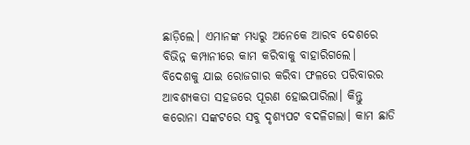ଛାଡ଼ିଲେ। ଏମାନଙ୍କ ମଧ୍ୟରୁ ଅନେକେ ଆରବ ଦେଶରେ ବିଭିନ୍ନ କମ୍ପାନୀରେ କାମ କରିବାକୁ ବାହାରିଗଲେ। ବିଦେଶକୁ ଯାଇ ରୋଜଗାର କରିବା ଫଳରେ ପରିବାରର ଆବଶ୍ୟକତା ସହଜରେ ପୂରଣ ହୋଇପାରିଲା। କିନ୍ତୁ କରୋନା ସଙ୍କଟରେ ସବୁ ଦୃଶ୍ୟପଟ ବଦଳିଗଲା। କାମ ଛାଡି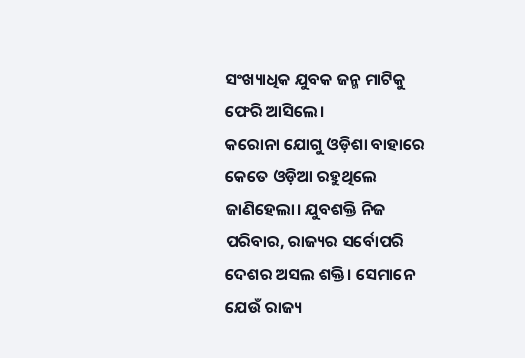ସଂଖ୍ୟାଧିକ ଯୁବକ ଜନ୍ମ ମାଟିକୁ ଫେରି ଆସିଲେ।
କରୋନା ଯୋଗୁ ଓଡ଼ିଶା ବାହାରେ କେତେ ଓଡ଼ିଆ ରହୁଥିଲେ ଜାଣିହେଲା। ଯୁବଶକ୍ତି ନିଜ ପରିବାର, ରାଜ୍ୟର ସର୍ବୋପରି ଦେଶର ଅସଲ ଶକ୍ତି। ସେମାନେ ଯେଉଁ ରାଜ୍ୟ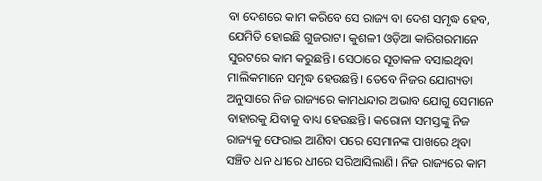ବା ଦେଶରେ କାମ କରିବେ ସେ ରାଜ୍ୟ ବା ଦେଶ ସମୃଦ୍ଧ ହେବ, ଯେମିତି ହୋଇଛି ଗୁଜରାଟ। କୁଶଳୀ ଓଡ଼ିଆ କାରିଗରମାନେ ସୁରଟରେ କାମ କରୁଛନ୍ତି। ସେଠାରେ ସୂତାକଳ ବସାଇଥିବା ମାଲିକମାନେ ସମୃଦ୍ଧ ହେଉଛନ୍ତି। ତେବେ ନିଜର ଯୋଗ୍ୟତା ଅନୁସାରେ ନିଜ ରାଜ୍ୟରେ କାମଧନ୍ଦାର ଅଭାବ ଯୋଗୁ ସେମାନେ ବାହାରକୁ ଯିବାକୁ ବାଧ୍ୟ ହେଉଛନ୍ତି। କରୋନା ସମସ୍ତଙ୍କୁ ନିଜ ରାଜ୍ୟକୁ ଫେରାଇ ଆଣିବା ପରେ ସେମାନଙ୍କ ପାଖରେ ଥିବା ସଞ୍ଚିତ ଧନ ଧୀରେ ଧୀରେ ସରିଆସିଲାଣି। ନିଜ ରାଜ୍ୟରେ କାମ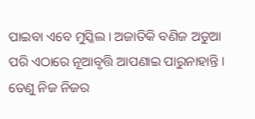ପାଇବା ଏବେ ମୁସ୍କିଲ। ଅଜାତିକି ବଣିଜ ଅଡୁଆ ପରି ଏଠାରେ ନୂଆବୃତ୍ତି ଆପଣାଇ ପାରୁନାହାନ୍ତି। ତେଣୁ ନିଜ ନିଜର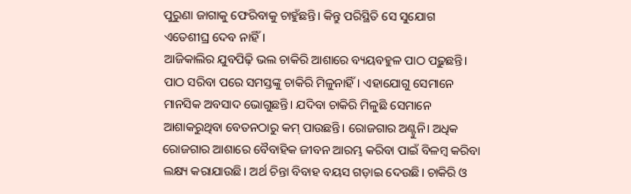ପୁରୁଣା ଜାଗାକୁ ଫେରିବାକୁ ଚାହୁଁଛନ୍ତି। କିନ୍ତୁ ପରିସ୍ଥିତି ସେ ସୁଯୋଗ ଏତେଶୀଘ୍ର ଦେବ ନାହିଁ।
ଆଜିକାଲିର ଯୁବପିଢ଼ି ଭଲ ଚାକିରି ଆଶାରେ ବ୍ୟୟବହୁଳ ପାଠ ପଢ଼ୁଛନ୍ତି। ପାଠ ସରିବା ପରେ ସମସ୍ତଙ୍କୁ ଚାକିରି ମିଳୁନାହିଁ। ଏହାଯୋଗୁ ସେମାନେ ମାନସିକ ଅବସାଦ ଭୋଗୁଛନ୍ତି। ଯଦିବା ଚାକିରି ମିଳୁଛି ସେମାନେ ଆଶାକରୁଥିବା ବେତନଠାରୁ କମ୍ ପାଉଛନ୍ତି। ରୋଜଗାର ଅଣ୍ଟୁନି। ଅଧିକ ରୋଜଗାର ଆଶାରେ ବୈବାହିକ ଜୀବନ ଆରମ୍ଭ କରିବା ପାଇଁ ବିଳମ୍ବ କରିବା ଲକ୍ଷ୍ୟ କରାଯାଉଛି। ଅର୍ଥ ଚିନ୍ତା ବିବାହ ବୟସ ଗଡ଼ାଇ ଦେଉଛି। ଚାକିରି ଓ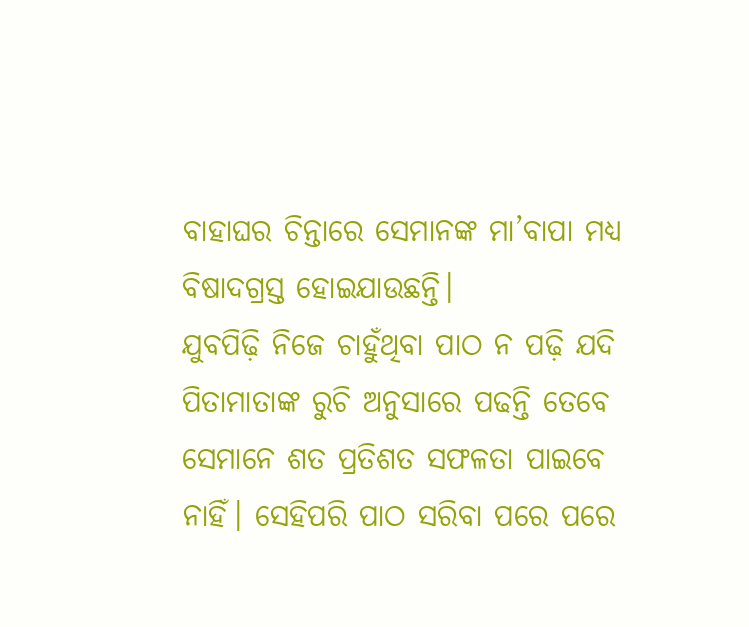ବାହାଘର ଚିନ୍ତାରେ ସେମାନଙ୍କ ମା’ବାପା ମଧ୍ୟ ବିଷାଦଗ୍ରସ୍ତ ହୋଇଯାଉଛନ୍ତି।
ଯୁବପିଢ଼ି ନିଜେ ଚାହୁଁଥିବା ପାଠ ନ ପଢ଼ି ଯଦି ପିତାମାତାଙ୍କ ରୁଚି ଅନୁସାରେ ପଢନ୍ତି ତେବେ ସେମାନେ ଶତ ପ୍ରତିଶତ ସଫଳତା ପାଇବେ ନାହିଁ। ସେହିପରି ପାଠ ସରିବା ପରେ ପରେ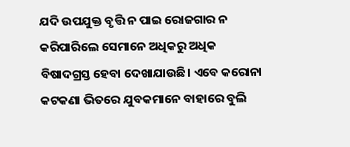ଯଦି ଉପଯୁକ୍ତ ବୃତ୍ତି ନ ପାଇ ରୋଜଗାର ନ କରିପାରିଲେ ସେମାନେ ଅଧିକରୁ ଅଧିକ ବିଷାଦଗ୍ରସ୍ତ ହେବା ଦେଖାଯାଉଛି। ଏବେ କରୋନା କଟକଣା ଭିତରେ ଯୁବକମାନେ ବାହାରେ ବୁଲି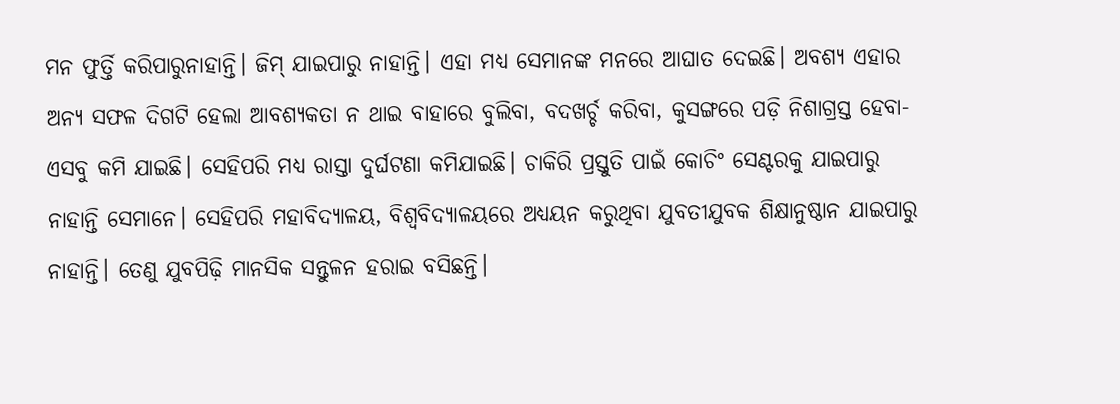ମନ ଫୁର୍ତ୍ତି କରିପାରୁନାହାନ୍ତି। ଜିମ୍ ଯାଇପାରୁ ନାହାନ୍ତି। ଏହା ମଧ୍ୟ ସେମାନଙ୍କ ମନରେ ଆଘାତ ଦେଇଛି। ଅବଶ୍ୟ ଏହାର ଅନ୍ୟ ସଫଳ ଦିଗଟି ହେଲା ଆବଶ୍ୟକତା ନ ଥାଇ ବାହାରେ ବୁଲିବା, ବଦଖର୍ଚ୍ଚ କରିବା, କୁସଙ୍ଗରେ ପଡ଼ି ନିଶାଗ୍ରସ୍ତ ହେବା- ଏସବୁ କମି ଯାଇଛି। ସେହିପରି ମଧ୍ୟ ରାସ୍ତା ଦୁର୍ଘଟଣା କମିଯାଇଛି। ଚାକିରି ପ୍ରସ୍ତୁତି ପାଇଁ କୋଚିଂ ସେଣ୍ଟରକୁ ଯାଇପାରୁ ନାହାନ୍ତି ସେମାନେ। ସେହିପରି ମହାବିଦ୍ୟାଳୟ, ବିଶ୍ୱବିଦ୍ୟାଳୟରେ ଅଧ୍ୟୟନ କରୁଥିବା ଯୁବତୀଯୁବକ ଶିକ୍ଷାନୁଷ୍ଠାନ ଯାଇପାରୁ ନାହାନ୍ତି। ତେଣୁ ଯୁବପିଢ଼ି ମାନସିକ ସନ୍ତୁଳନ ହରାଇ ବସିଛନ୍ତି।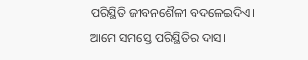ପରିସ୍ଥିତି ଜୀବନଶୈଳୀ ବଦଳେଇଦିଏ। ଆମେ ସମସ୍ତେ ପରିସ୍ଥିତିର ଦାସ।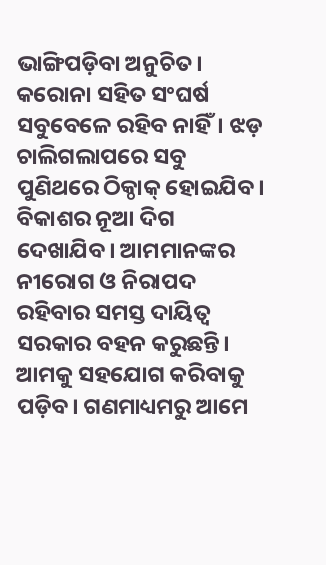ଭାଙ୍ଗିପଡ଼ିବା ଅନୁଚିତ। କରୋନା ସହିତ ସଂଘର୍ଷ ସବୁବେଳେ ରହିବ ନାହିଁ। ଝଡ଼ ଚାଲିଗଲାପରେ ସବୁ ପୁଣିଥରେ ଠିକ୍ଠାକ୍ ହୋଇଯିବ। ବିକାଶର ନୂଆ ଦିଗ ଦେଖାଯିବ। ଆମମାନଙ୍କର ନୀରୋଗ ଓ ନିରାପଦ ରହିବାର ସମସ୍ତ ଦାୟିତ୍ୱ ସରକାର ବହନ କରୁଛନ୍ତି। ଆମକୁ ସହଯୋଗ କରିବାକୁ ପଡ଼ିବ। ଗଣମାଧ୍ୟମରୁ ଆମେ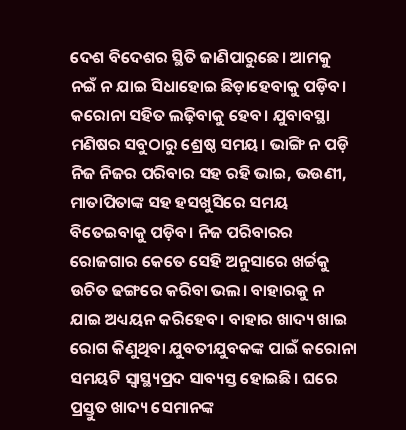ଦେଶ ବିଦେଶର ସ୍ଥିତି ଜାଣିପାରୁଛେ। ଆମକୁ ନଇଁ ନ ଯାଇ ସିଧାହୋଇ ଛିଡ଼ାହେବାକୁ ପଡ଼ିବ। କରୋନା ସହିତ ଲଢ଼ିବାକୁ ହେବ। ଯୁବାବସ୍ଥା ମଣିଷର ସବୁଠାରୁ ଶ୍ରେଷ୍ଠ ସମୟ। ଭାଙ୍ଗି ନ ପଡ଼ି ନିଜ ନିଜର ପରିବାର ସହ ରହି ଭାଇ, ଭଉଣୀ, ମାତାପିତାଙ୍କ ସହ ହସଖୁସିରେ ସମୟ ବିତେଇବାକୁ ପଡ଼ିବ। ନିଜ ପରିବାରର ରୋଜଗାର କେତେ ସେହି ଅନୁସାରେ ଖର୍ଚ୍ଚକୁ ଉଚିତ ଢଙ୍ଗରେ କରିବା ଭଲ। ବାହାରକୁ ନ ଯାଇ ଅଧ୍ୟୟନ କରିହେବ। ବାହାର ଖାଦ୍ୟ ଖାଇ ରୋଗ କିଣୁଥିବା ଯୁବତୀଯୁବକଙ୍କ ପାଇଁ କରୋନା ସମୟଟି ସ୍ବାସ୍ଥ୍ୟପ୍ରଦ ସାବ୍ୟସ୍ତ ହୋଇଛି। ଘରେ ପ୍ରସ୍ତୁତ ଖାଦ୍ୟ ସେମାନଙ୍କ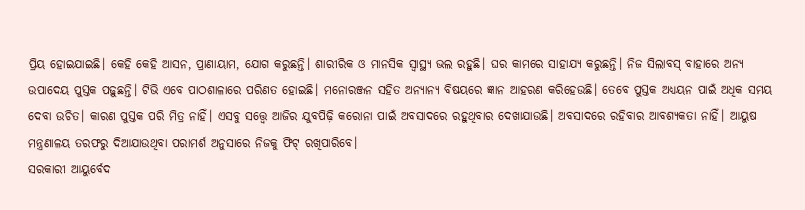ପ୍ରିୟ ହୋଇଯାଇଛି। କେହି କେହି ଆସନ, ପ୍ରାଣାୟାମ, ଯୋଗ କରୁଛନ୍ତି। ଶାରୀରିକ ଓ ମାନସିକ ସ୍ବାସ୍ଥ୍ୟ ଭଲ ରହୁଛି। ଘର କାମରେ ସାହାଯ୍ୟ କରୁଛନ୍ତି। ନିଜ ସିଲାବସ୍ ବାହାରେ ଅନ୍ୟ ଉପାଦେୟ ପୁସ୍ତକ ପଢ଼ୁଛନ୍ତି। ଟିଭି ଏବେ ପାଠଶାଳାରେ ପରିଣତ ହୋଇଛି। ମନୋରଞ୍ଜନ ସହିତ ଅନ୍ୟାନ୍ୟ ବିଷୟରେ ଜ୍ଞାନ ଆହରଣ କରିହେଉଛି। ତେବେ ପୁସ୍ତକ ଅଧ୍ୟୟନ ପାଇଁ ଅଧିକ ସମୟ ଦେବା ଉଚିତ। କାରଣ ପୁସ୍ତକ ପରି ମିତ୍ର ନାହିଁ। ଏସବୁ ସତ୍ତ୍ୱେ ଆଜିର ଯୁବପିଢ଼ି କରୋନା ପାଇଁ ଅବସାଦରେ ରହୁଥିବାର ଦେଖାଯାଉଛି। ଅବସାଦରେ ରହିବାର ଆବଶ୍ୟକତା ନାହିଁ। ଆୟୁଷ ମନ୍ତ୍ରଣାଳୟ ତରଫରୁ ଦିଆଯାଉଥିବା ପରାମର୍ଶ ଅନୁସାରେ ନିଜକୁ ଫିଟ୍ ରଖିପାରିବେ।
ସରକାରୀ ଆୟୁର୍ବେଦ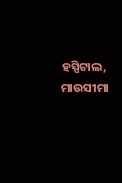ହସ୍ପିଟାଲ, ମାଉସୀମା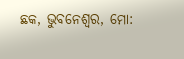ଛକ, ଭୁବନେଶ୍ୱର, ମୋ: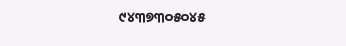୯୪୩୭୩୦୫୦୪୫